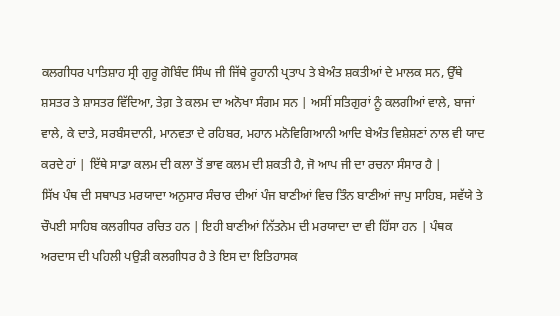ਕਲਗੀਧਰ ਪਾਤਿਸ਼ਾਹ ਸ੍ਰੀ ਗੁਰੂ ਗੋਬਿੰਦ ਸਿੰਘ ਜੀ ਜਿੱਥੇ ਰੂਹਾਨੀ ਪ੍ਰਤਾਪ ਤੇ ਬੇਅੰਤ ਸ਼ਕਤੀਆਂ ਦੇ ਮਾਲਕ ਸਨ, ਉੱਥੇ ਸ਼ਸਤਰ ਤੇ ਸ਼ਾਸਤਰ ਵਿੱਦਿਆ, ਤੇਗ਼ ਤੇ ਕਲਮ ਦਾ ਅਨੋਖਾ ਸੰਗਮ ਸਨ | ਅਸੀਂ ਸਤਿਗੁਰਾਂ ਨੂੰ ਕਲਗੀਆਂ ਵਾਲੇ, ਬਾਜਾਂ ਵਾਲੇ, ਕੇ ਦਾਤੇ, ਸਰਬੰਸਦਾਨੀ, ਮਾਨਵਤਾ ਦੇ ਰਹਿਬਰ, ਮਹਾਨ ਮਨੋਵਿਗਿਆਨੀ ਆਦਿ ਬੇਅੰਤ ਵਿਸ਼ੇਸ਼ਣਾਂ ਨਾਲ ਵੀ ਯਾਦ ਕਰਦੇ ਹਾਂ | ਇੱਥੇ ਸਾਡਾ ਕਲਮ ਦੀ ਕਲਾ ਤੋਂ ਭਾਵ ਕਲਮ ਦੀ ਸ਼ਕਤੀ ਹੈ, ਜੋ ਆਪ ਜੀ ਦਾ ਰਚਨਾ ਸੰਸਾਰ ਹੈ |
ਸਿੱਖ ਪੰਥ ਦੀ ਸਥਾਪਤ ਮਰਯਾਦਾ ਅਨੁਸਾਰ ਸੰਚਾਰ ਦੀਆਂ ਪੰਜ ਬਾਣੀਆਂ ਵਿਚ ਤਿੰਨ ਬਾਣੀਆਂ ਜਾਪੁ ਸਾਹਿਬ, ਸਵੱਯੇ ਤੇ ਚੌਪਈ ਸਾਹਿਬ ਕਲਗੀਧਰ ਰਚਿਤ ਹਨ | ਇਹੀ ਬਾਣੀਆਂ ਨਿੱਤਨੇਮ ਦੀ ਮਰਯਾਦਾ ਦਾ ਵੀ ਹਿੱਸਾ ਹਨ | ਪੰਥਕ ਅਰਦਾਸ ਦੀ ਪਹਿਲੀ ਪਉੜੀ ਕਲਗੀਧਰ ਹੈ ਤੇ ਇਸ ਦਾ ਇਤਿਹਾਸਕ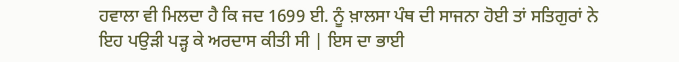ਹਵਾਲਾ ਵੀ ਮਿਲਦਾ ਹੈ ਕਿ ਜਦ 1699 ਈ. ਨੂੰ ਖ਼ਾਲਸਾ ਪੰਥ ਦੀ ਸਾਜਨਾ ਹੋਈ ਤਾਂ ਸਤਿਗੁਰਾਂ ਨੇ ਇਹ ਪਉੜੀ ਪੜ੍ਹ ਕੇ ਅਰਦਾਸ ਕੀਤੀ ਸੀ | ਇਸ ਦਾ ਭਾਈ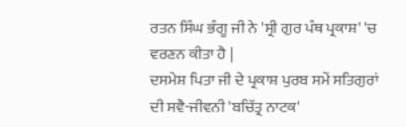ਰਤਨ ਸਿੰਘ ਭੰਗੂ ਜੀ ਨੇ 'ਸ੍ਰੀ ਗੁਰ ਪੰਥ ਪ੍ਰਕਾਸ਼' 'ਚ ਵਰਣਨ ਕੀਤਾ ਹੈ |
ਦਸਮੇਸ਼ ਪਿਤਾ ਜੀ ਦੇ ਪ੍ਰਕਾਸ਼ ਪੁਰਬ ਸਮੇਂ ਸਤਿਗੁਰਾਂ ਦੀ ਸਵੈ-ਜੀਵਨੀ 'ਬਚਿੱਤ੍ਰ ਨਾਟਕ'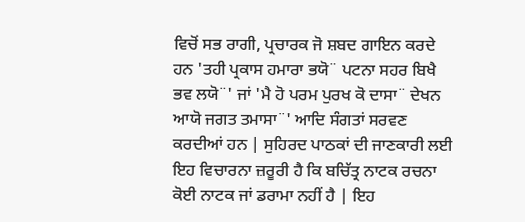ਵਿਚੋਂ ਸਭ ਰਾਗੀ, ਪ੍ਰਚਾਰਕ ਜੋ ਸ਼ਬਦ ਗਾਇਨ ਕਰਦੇ ਹਨ 'ਤਹੀ ਪ੍ਰਕਾਸ ਹਮਾਰਾ ਭਯੋ¨ ਪਟਨਾ ਸਹਰ ਬਿਖੈ ਭਵ ਲਯੋ¨' ਜਾਂ 'ਮੈ ਹੋ ਪਰਮ ਪੁਰਖ ਕੋ ਦਾਸਾ¨ ਦੇਖਨ ਆਯੋ ਜਗਤ ਤਮਾਸਾ¨' ਆਦਿ ਸੰਗਤਾਂ ਸਰਵਣ ਕਰਦੀਆਂ ਹਨ | ਸੁਹਿਰਦ ਪਾਠਕਾਂ ਦੀ ਜਾਣਕਾਰੀ ਲਈ ਇਹ ਵਿਚਾਰਨਾ ਜ਼ਰੂਰੀ ਹੈ ਕਿ ਬਚਿੱਤ੍ਰ ਨਾਟਕ ਰਚਨਾ ਕੋਈ ਨਾਟਕ ਜਾਂ ਡਰਾਮਾ ਨਹੀਂ ਹੈ | ਇਹ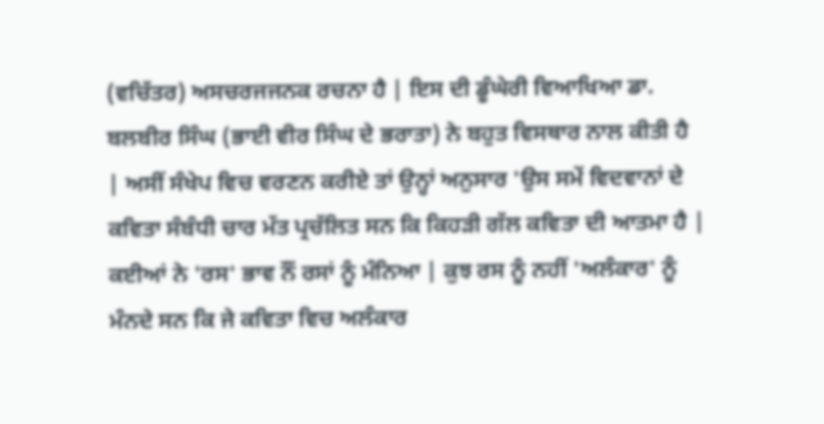(ਵਚਿੱਤਰ) ਅਸਚਰਜਜਨਕ ਰਚਨਾ ਹੈ | ਇਸ ਦੀ ਡੂੰਘੇਰੀ ਵਿਆਖਿਆ ਡਾ. ਬਲਬੀਰ ਸਿੰਘ (ਭਾਈ ਵੀਰ ਸਿੰਘ ਦੇ ਭਰਾਤਾ) ਨੇ ਬਹੁਤ ਵਿਸਥਾਰ ਨਾਲ ਕੀਤੀ ਹੈ | ਅਸੀਂ ਸੰਖੇਪ ਵਿਚ ਵਰਣਨ ਕਰੀਏ ਤਾਂ ਉਨ੍ਹਾਂ ਅਨੁਸਾਰ 'ਉਸ ਸਮੇਂ ਵਿਦਵਾਨਾਂ ਦੇ ਕਵਿਤਾ ਸੰਬੰਧੀ ਚਾਰ ਮੱਤ ਪ੍ਰਚੱਲਿਤ ਸਨ ਕਿ ਕਿਹੜੀ ਗੱਲ ਕਵਿਤਾ ਦੀ ਆਤਮਾ ਹੈ | ਕਈਆਂ ਨੇ 'ਰਸ' ਭਾਵ ਨੌਂ ਰਸਾਂ ਨੂੰ ਮੰਨਿਆ | ਕੁਝ ਰਸ ਨੂੰ ਨਹੀਂ 'ਅਲੰਕਾਰ' ਨੂੰ ਮੰਨਦੇ ਸਨ ਕਿ ਜੇ ਕਵਿਤਾ ਵਿਚ ਅਲੰਕਾਰ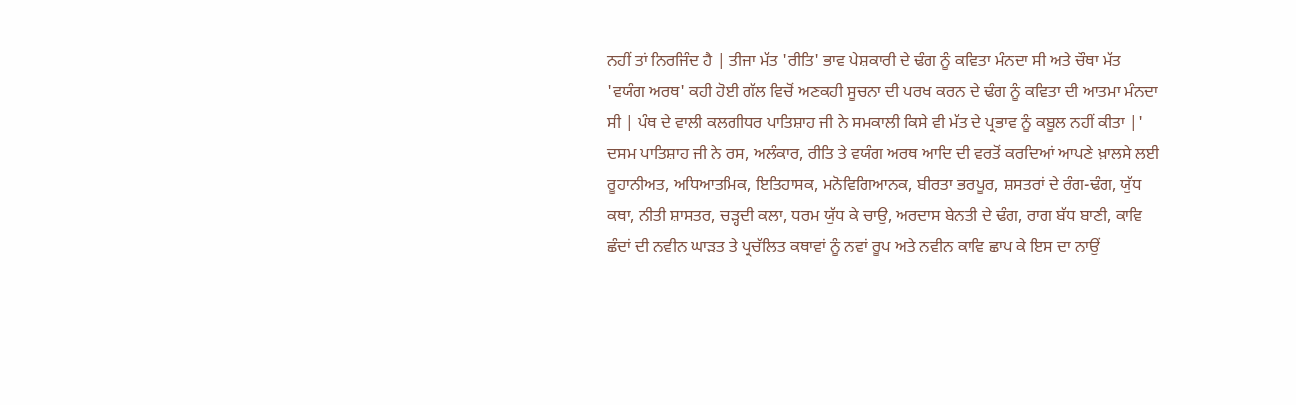ਨਹੀਂ ਤਾਂ ਨਿਰਜਿੰਦ ਹੈ | ਤੀਜਾ ਮੱਤ 'ਰੀਤਿ' ਭਾਵ ਪੇਸ਼ਕਾਰੀ ਦੇ ਢੰਗ ਨੂੰ ਕਵਿਤਾ ਮੰਨਦਾ ਸੀ ਅਤੇ ਚੌਥਾ ਮੱਤ 'ਵਯੰਗ ਅਰਥ' ਕਹੀ ਹੋਈ ਗੱਲ ਵਿਚੋਂ ਅਣਕਹੀ ਸੂਚਨਾ ਦੀ ਪਰਖ ਕਰਨ ਦੇ ਢੰਗ ਨੂੰ ਕਵਿਤਾ ਦੀ ਆਤਮਾ ਮੰਨਦਾ ਸੀ | ਪੰਥ ਦੇ ਵਾਲੀ ਕਲਗੀਧਰ ਪਾਤਿਸ਼ਾਹ ਜੀ ਨੇ ਸਮਕਾਲੀ ਕਿਸੇ ਵੀ ਮੱਤ ਦੇ ਪ੍ਰਭਾਵ ਨੂੰ ਕਬੂਲ ਨਹੀਂ ਕੀਤਾ |'
ਦਸਮ ਪਾਤਿਸ਼ਾਹ ਜੀ ਨੇ ਰਸ, ਅਲੰਕਾਰ, ਰੀਤਿ ਤੇ ਵਯੰਗ ਅਰਥ ਆਦਿ ਦੀ ਵਰਤੋਂ ਕਰਦਿਆਂ ਆਪਣੇ ਖ਼ਾਲਸੇ ਲਈ ਰੂਹਾਨੀਅਤ, ਅਧਿਆਤਮਿਕ, ਇਤਿਹਾਸਕ, ਮਨੋਵਿਗਿਆਨਕ, ਬੀਰਤਾ ਭਰਪੂਰ, ਸ਼ਸਤਰਾਂ ਦੇ ਰੰਗ-ਢੰਗ, ਯੁੱਧ ਕਥਾ, ਨੀਤੀ ਸ਼ਾਸਤਰ, ਚੜ੍ਹਦੀ ਕਲਾ, ਧਰਮ ਯੁੱਧ ਕੇ ਚਾਉ, ਅਰਦਾਸ ਬੇਨਤੀ ਦੇ ਢੰਗ, ਰਾਗ ਬੱਧ ਬਾਣੀ, ਕਾਵਿ ਛੰਦਾਂ ਦੀ ਨਵੀਨ ਘਾੜਤ ਤੇ ਪ੍ਰਚੱਲਿਤ ਕਥਾਵਾਂ ਨੂੰ ਨਵਾਂ ਰੂਪ ਅਤੇ ਨਵੀਨ ਕਾਵਿ ਛਾਪ ਕੇ ਇਸ ਦਾ ਨਾਉਂ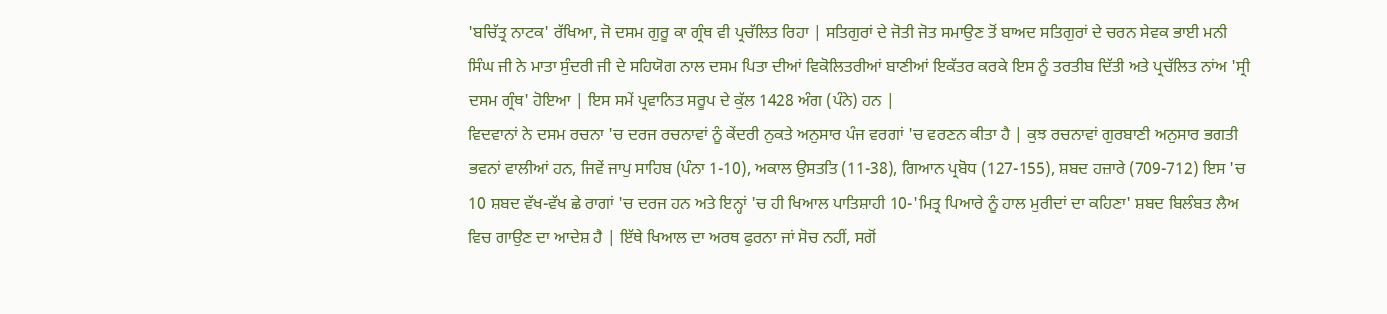'ਬਚਿੱਤ੍ਰ ਨਾਟਕ' ਰੱਖਿਆ, ਜੋ ਦਸਮ ਗੁਰੂ ਕਾ ਗ੍ਰੰਥ ਵੀ ਪ੍ਰਚੱਲਿਤ ਰਿਹਾ | ਸਤਿਗੁਰਾਂ ਦੇ ਜੋਤੀ ਜੋਤ ਸਮਾਉਣ ਤੋਂ ਬਾਅਦ ਸਤਿਗੁਰਾਂ ਦੇ ਚਰਨ ਸੇਵਕ ਭਾਈ ਮਨੀ ਸਿੰਘ ਜੀ ਨੇ ਮਾਤਾ ਸੁੰਦਰੀ ਜੀ ਦੇ ਸਹਿਯੋਗ ਨਾਲ ਦਸਮ ਪਿਤਾ ਦੀਆਂ ਵਿਕੋਲਿਤਰੀਆਂ ਬਾਣੀਆਂ ਇਕੱਤਰ ਕਰਕੇ ਇਸ ਨੂੰ ਤਰਤੀਬ ਦਿੱਤੀ ਅਤੇ ਪ੍ਰਚੱਲਿਤ ਨਾਂਅ 'ਸ੍ਰੀ ਦਸਮ ਗ੍ਰੰਥ' ਹੋਇਆ | ਇਸ ਸਮੇਂ ਪ੍ਰਵਾਨਿਤ ਸਰੂਪ ਦੇ ਕੁੱਲ 1428 ਅੰਗ (ਪੰਨੇ) ਹਨ |
ਵਿਦਵਾਨਾਂ ਨੇ ਦਸਮ ਰਚਨਾ 'ਚ ਦਰਜ ਰਚਨਾਵਾਂ ਨੂੰ ਕੇਂਦਰੀ ਨੁਕਤੇ ਅਨੁਸਾਰ ਪੰਜ ਵਰਗਾਂ 'ਚ ਵਰਣਨ ਕੀਤਾ ਹੈ | ਕੁਝ ਰਚਨਾਵਾਂ ਗੁਰਬਾਣੀ ਅਨੁਸਾਰ ਭਗਤੀ ਭਵਨਾਂ ਵਾਲੀਆਂ ਹਨ, ਜਿਵੇਂ ਜਾਪੁ ਸਾਹਿਬ (ਪੰਨਾ 1-10), ਅਕਾਲ ਉਸਤਤਿ (11-38), ਗਿਆਨ ਪ੍ਰਬੋਧ (127-155), ਸ਼ਬਦ ਹਜ਼ਾਰੇ (709-712) ਇਸ 'ਚ 10 ਸ਼ਬਦ ਵੱਖ-ਵੱਖ ਛੇ ਰਾਗਾਂ 'ਚ ਦਰਜ ਹਨ ਅਤੇ ਇਨ੍ਹਾਂ 'ਚ ਹੀ ਖਿਆਲ ਪਾਤਿਸ਼ਾਹੀ 10-'ਮਿਤ੍ਰ ਪਿਆਰੇ ਨੂੰ ਹਾਲ ਮੁਰੀਦਾਂ ਦਾ ਕਹਿਣਾ' ਸ਼ਬਦ ਬਿਲੰਬਤ ਲੈਅ ਵਿਚ ਗਾਉਣ ਦਾ ਆਦੇਸ਼ ਹੈ | ਇੱਥੇ ਖਿਆਲ ਦਾ ਅਰਥ ਫੁਰਨਾ ਜਾਂ ਸੋਚ ਨਹੀਂ, ਸਗੋਂ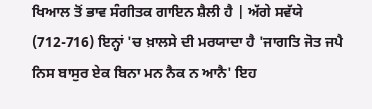ਖਿਆਲ ਤੋਂ ਭਾਵ ਸੰਗੀਤਕ ਗਾਇਨ ਸ਼ੈਲੀ ਹੈ | ਅੱਗੇ ਸਵੱਯੇ (712-716) ਇਨ੍ਹਾਂ 'ਚ ਖ਼ਾਲਸੇ ਦੀ ਮਰਯਾਦਾ ਹੈ 'ਜਾਗਤਿ ਜੋਤ ਜਪੈ ਨਿਸ ਬਾਸੁਰ ਏਕ ਬਿਨਾ ਮਨ ਨੈਕ ਨ ਆਨੈ' ਇਹ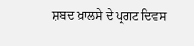ਸ਼ਬਦ ਖ਼ਾਲਸੇ ਦੇ ਪ੍ਰਗਟ ਦਿਵਸ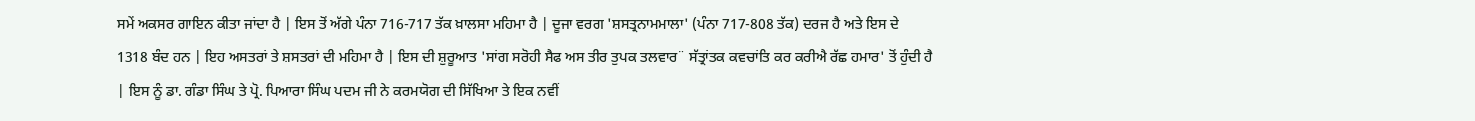ਸਮੇਂ ਅਕਸਰ ਗਾਇਨ ਕੀਤਾ ਜਾਂਦਾ ਹੈ | ਇਸ ਤੋਂ ਅੱਗੇ ਪੰਨਾ 716-717 ਤੱਕ ਖ਼ਾਲਸਾ ਮਹਿਮਾ ਹੈ | ਦੂਜਾ ਵਰਗ 'ਸ਼ਸਤ੍ਰਨਾਮਮਾਲਾ' (ਪੰਨਾ 717-808 ਤੱਕ) ਦਰਜ ਹੈ ਅਤੇ ਇਸ ਦੇ 1318 ਬੰਦ ਹਨ | ਇਹ ਅਸਤਰਾਂ ਤੇ ਸ਼ਸਤਰਾਂ ਦੀ ਮਹਿਮਾ ਹੈ | ਇਸ ਦੀ ਸ਼ੁਰੂਆਤ 'ਸਾਂਗ ਸਰੋਹੀ ਸੈਫ ਅਸ ਤੀਰ ਤੁਪਕ ਤਲਵਾਰ¨ ਸੱਤ੍ਰਾਂਤਕ ਕਵਚਾਂਤਿ ਕਰ ਕਰੀਐ ਰੱਛ ਹਮਾਰ' ਤੋਂ ਹੁੰਦੀ ਹੈ | ਇਸ ਨੂੰ ਡਾ. ਗੰਡਾ ਸਿੰਘ ਤੇ ਪ੍ਰੋ. ਪਿਆਰਾ ਸਿੰਘ ਪਦਮ ਜੀ ਨੇ ਕਰਮਯੋਗ ਦੀ ਸਿੱਖਿਆ ਤੇ ਇਕ ਨਵੀਂ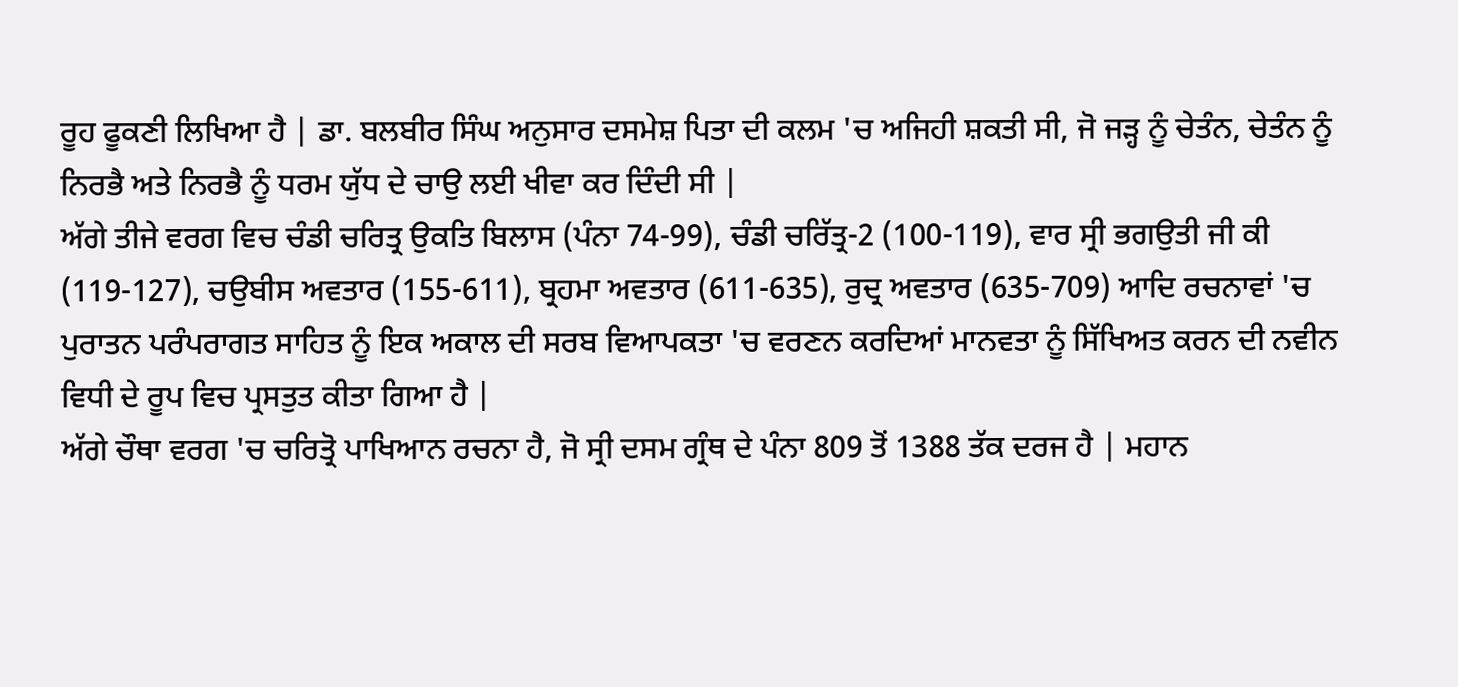ਰੂਹ ਫੂਕਣੀ ਲਿਖਿਆ ਹੈ | ਡਾ. ਬਲਬੀਰ ਸਿੰਘ ਅਨੁਸਾਰ ਦਸਮੇਸ਼ ਪਿਤਾ ਦੀ ਕਲਮ 'ਚ ਅਜਿਹੀ ਸ਼ਕਤੀ ਸੀ, ਜੋ ਜੜ੍ਹ ਨੂੰ ਚੇਤੰਨ, ਚੇਤੰਨ ਨੂੰ ਨਿਰਭੈ ਅਤੇ ਨਿਰਭੈ ਨੂੰ ਧਰਮ ਯੁੱਧ ਦੇ ਚਾਉ ਲਈ ਖੀਵਾ ਕਰ ਦਿੰਦੀ ਸੀ |
ਅੱਗੇ ਤੀਜੇ ਵਰਗ ਵਿਚ ਚੰਡੀ ਚਰਿਤ੍ਰ ਉਕਤਿ ਬਿਲਾਸ (ਪੰਨਾ 74-99), ਚੰਡੀ ਚਰਿੱਤ੍ਰ-2 (100-119), ਵਾਰ ਸ੍ਰੀ ਭਗਉਤੀ ਜੀ ਕੀ (119-127), ਚਉਬੀਸ ਅਵਤਾਰ (155-611), ਬ੍ਰਹਮਾ ਅਵਤਾਰ (611-635), ਰੁਦ੍ਰ ਅਵਤਾਰ (635-709) ਆਦਿ ਰਚਨਾਵਾਂ 'ਚ ਪੁਰਾਤਨ ਪਰੰਪਰਾਗਤ ਸਾਹਿਤ ਨੂੰ ਇਕ ਅਕਾਲ ਦੀ ਸਰਬ ਵਿਆਪਕਤਾ 'ਚ ਵਰਣਨ ਕਰਦਿਆਂ ਮਾਨਵਤਾ ਨੂੰ ਸਿੱਖਿਅਤ ਕਰਨ ਦੀ ਨਵੀਨ ਵਿਧੀ ਦੇ ਰੂਪ ਵਿਚ ਪ੍ਰਸਤੁਤ ਕੀਤਾ ਗਿਆ ਹੈ |
ਅੱਗੇ ਚੌਥਾ ਵਰਗ 'ਚ ਚਰਿਤ੍ਰੋ ਪਾਖਿਆਨ ਰਚਨਾ ਹੈ, ਜੋ ਸ੍ਰੀ ਦਸਮ ਗ੍ਰੰਥ ਦੇ ਪੰਨਾ 809 ਤੋਂ 1388 ਤੱਕ ਦਰਜ ਹੈ | ਮਹਾਨ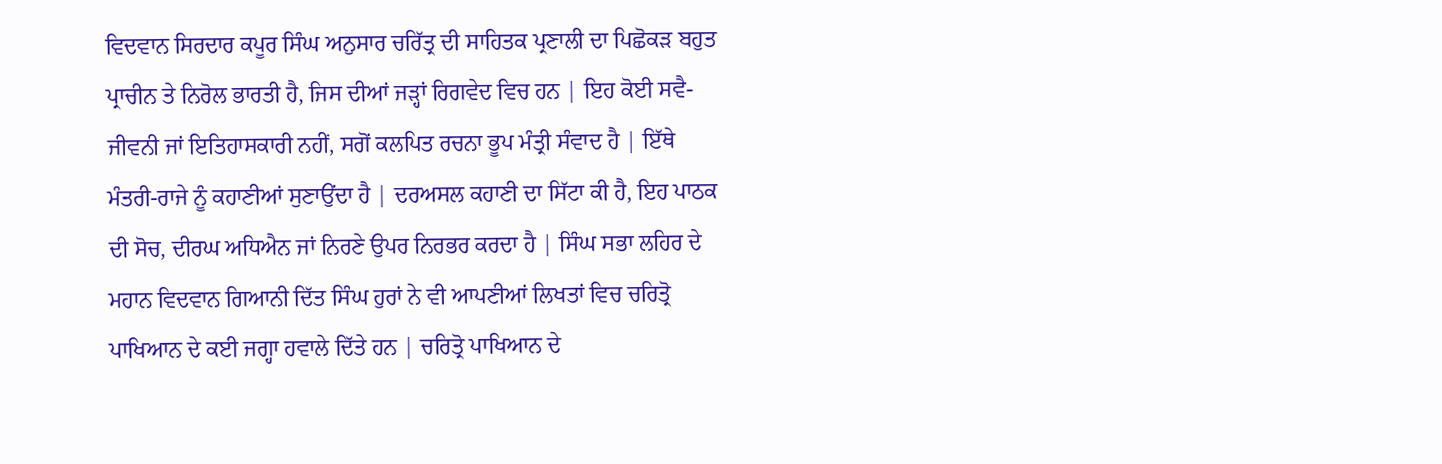ਵਿਦਵਾਨ ਸਿਰਦਾਰ ਕਪੂਰ ਸਿੰਘ ਅਨੁਸਾਰ ਚਰਿੱਤ੍ਰ ਦੀ ਸਾਹਿਤਕ ਪ੍ਰਣਾਲੀ ਦਾ ਪਿਛੋਕੜ ਬਹੁਤ ਪ੍ਰਾਚੀਨ ਤੇ ਨਿਰੋਲ ਭਾਰਤੀ ਹੈ, ਜਿਸ ਦੀਆਂ ਜੜ੍ਹਾਂ ਰਿਗਵੇਦ ਵਿਚ ਹਨ | ਇਹ ਕੋਈ ਸਵੈ-ਜੀਵਨੀ ਜਾਂ ਇਤਿਹਾਸਕਾਰੀ ਨਹੀਂ, ਸਗੋਂ ਕਲਪਿਤ ਰਚਨਾ ਭੂਪ ਮੰਤ੍ਰੀ ਸੰਵਾਦ ਹੈ | ਇੱਥੇ ਮੰਤਰੀ-ਰਾਜੇ ਨੂੰ ਕਹਾਣੀਆਂ ਸੁਣਾਉਂਦਾ ਹੈ | ਦਰਅਸਲ ਕਹਾਣੀ ਦਾ ਸਿੱਟਾ ਕੀ ਹੈ, ਇਹ ਪਾਠਕ ਦੀ ਸੋਚ, ਦੀਰਘ ਅਧਿਐਨ ਜਾਂ ਨਿਰਣੇ ਉਪਰ ਨਿਰਭਰ ਕਰਦਾ ਹੈ | ਸਿੰਘ ਸਭਾ ਲਹਿਰ ਦੇ ਮਹਾਨ ਵਿਦਵਾਨ ਗਿਆਨੀ ਦਿੱਤ ਸਿੰਘ ਹੁਰਾਂ ਨੇ ਵੀ ਆਪਣੀਆਂ ਲਿਖਤਾਂ ਵਿਚ ਚਰਿਤ੍ਰੋ ਪਾਖਿਆਨ ਦੇ ਕਈ ਜਗ੍ਹਾ ਹਵਾਲੇ ਦਿੱਤੇ ਹਨ | ਚਰਿਤ੍ਰੋ ਪਾਖਿਆਨ ਦੇ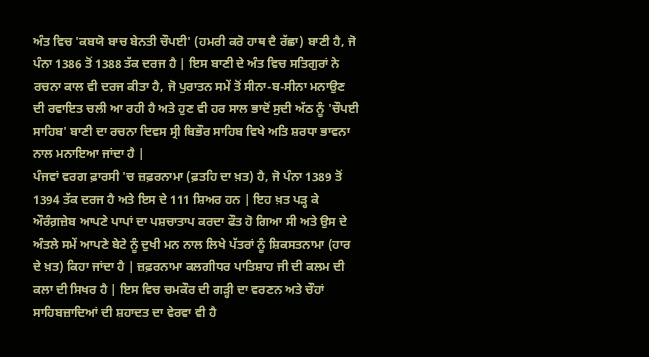ਅੰਤ ਵਿਚ 'ਕਬਯੋ ਬਾਚ ਬੇਨਤੀ ਚੌਪਈ' (ਹਮਰੀ ਕਰੋ ਹਾਥ ਦੈ ਰੱਛਾ) ਬਾਣੀ ਹੈ, ਜੋ ਪੰਨਾ 1386 ਤੋਂ 1388 ਤੱਕ ਦਰਜ ਹੈ | ਇਸ ਬਾਣੀ ਦੇ ਅੰਤ ਵਿਚ ਸਤਿਗੁਰਾਂ ਨੇ ਰਚਨਾ ਕਾਲ ਵੀ ਦਰਜ ਕੀਤਾ ਹੈ, ਜੋ ਪੁਰਾਤਨ ਸਮੇਂ ਤੋਂ ਸੀਨਾ-ਬ-ਸੀਨਾ ਮਨਾਉਣ ਦੀ ਰਵਾਇਤ ਚਲੀ ਆ ਰਹੀ ਹੈ ਅਤੇ ਹੁਣ ਵੀ ਹਰ ਸਾਲ ਭਾਦੋਂ ਸੁਦੀ ਅੱਠ ਨੂੰ 'ਚੌਪਈ ਸਾਹਿਬ' ਬਾਣੀ ਦਾ ਰਚਨਾ ਦਿਵਸ ਸ੍ਰੀ ਬਿਭੌਰ ਸਾਹਿਬ ਵਿਖੇ ਅਤਿ ਸ਼ਰਧਾ ਭਾਵਨਾ ਨਾਲ ਮਨਾਇਆ ਜਾਂਦਾ ਹੈ |
ਪੰਜਵਾਂ ਵਰਗ ਫ਼ਾਰਸੀ 'ਚ ਜ਼ਫ਼ਰਨਾਮਾ (ਫ਼ਤਹਿ ਦਾ ਖ਼ਤ) ਹੈ, ਜੋ ਪੰਨਾ 1389 ਤੋਂ 1394 ਤੱਕ ਦਰਜ ਹੈ ਅਤੇ ਇਸ ਦੇ 111 ਸ਼ਿਅਰ ਹਨ | ਇਹ ਖ਼ਤ ਪੜ੍ਹ ਕੇ ਔਰੰਗ਼ਜ਼ੇਬ ਆਪਣੇ ਪਾਪਾਂ ਦਾ ਪਸ਼ਚਾਤਾਪ ਕਰਦਾ ਫੌਤ ਹੋ ਗਿਆ ਸੀ ਅਤੇ ਉਸ ਦੇ ਅੰਤਲੇ ਸਮੇਂ ਆਪਣੇ ਬੇਟੇ ਨੂੰ ਦੁਖੀ ਮਨ ਨਾਲ ਲਿਖੇ ਪੱਤਰਾਂ ਨੂੰ ਸ਼ਿਕਸਤਨਾਮਾ (ਹਾਰ ਦੇ ਖ਼ਤ) ਕਿਹਾ ਜਾਂਦਾ ਹੈ | ਜ਼ਫ਼ਰਨਾਮਾ ਕਲਗੀਧਰ ਪਾਤਿਸ਼ਾਹ ਜੀ ਦੀ ਕਲਮ ਦੀ ਕਲਾ ਦੀ ਸਿਖਰ ਹੈ | ਇਸ ਵਿਚ ਚਮਕੌਰ ਦੀ ਗੜ੍ਹੀ ਦਾ ਵਰਣਨ ਅਤੇ ਚੌਹਾਂ ਸਾਹਿਬਜ਼ਾਦਿਆਂ ਦੀ ਸ਼ਹਾਦਤ ਦਾ ਵੇਰਵਾ ਵੀ ਹੈ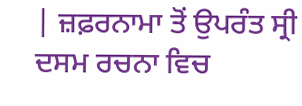| ਜ਼ਫ਼ਰਨਾਮਾ ਤੋਂ ਉਪਰੰਤ ਸ੍ਰੀ ਦਸਮ ਰਚਨਾ ਵਿਚ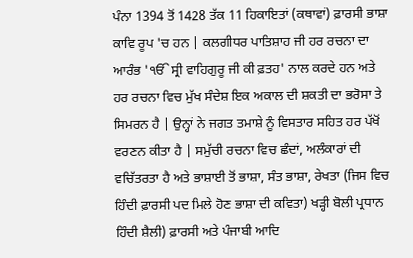ਪੰਨਾ 1394 ਤੋਂ 1428 ਤੱਕ 11 ਹਿਕਾਇਤਾਂ (ਕਥਾਵਾਂ) ਫ਼ਾਰਸੀ ਭਾਸ਼ਾ ਕਾਵਿ ਰੂਪ 'ਚ ਹਨ | ਕਲਗੀਧਰ ਪਾਤਿਸ਼ਾਹ ਜੀ ਹਰ ਰਚਨਾ ਦਾ ਆਰੰਭ 'ੴ ਸ੍ਰੀ ਵਾਹਿਗੁਰੂ ਜੀ ਕੀ ਫ਼ਤਹ' ਨਾਲ ਕਰਦੇ ਹਨ ਅਤੇ ਹਰ ਰਚਨਾ ਵਿਚ ਮੁੱਖ ਸੰਦੇਸ਼ ਇਕ ਅਕਾਲ ਦੀ ਸ਼ਕਤੀ ਦਾ ਭਰੋਸਾ ਤੇ ਸਿਮਰਨ ਹੈ | ਉਨ੍ਹਾਂ ਨੇ ਜਗਤ ਤਮਾਸ਼ੇ ਨੂੰ ਵਿਸਤਾਰ ਸਹਿਤ ਹਰ ਪੱਖੋਂ ਵਰਣਨ ਕੀਤਾ ਹੈ | ਸਮੁੱਚੀ ਰਚਨਾ ਵਿਚ ਛੰਦਾਂ, ਅਲੰਕਾਰਾਂ ਦੀ ਵਚਿੱਤਰਤਾ ਹੈ ਅਤੇ ਭਾਸ਼ਾਈ ਤੋਂ ਭਾਸ਼ਾ, ਸੰਤ ਭਾਸ਼ਾ, ਰੇਖਤਾ (ਜਿਸ ਵਿਚ ਹਿੰਦੀ ਫ਼ਾਰਸੀ ਪਦ ਮਿਲੇ ਹੋਣ ਭਾਸ਼ਾ ਦੀ ਕਵਿਤਾ) ਖੜ੍ਹੀ ਬੋਲੀ ਪ੍ਰਧਾਨ ਹਿੰਦੀ ਸ਼ੈਲੀ) ਫ਼ਾਰਸੀ ਅਤੇ ਪੰਜਾਬੀ ਆਦਿ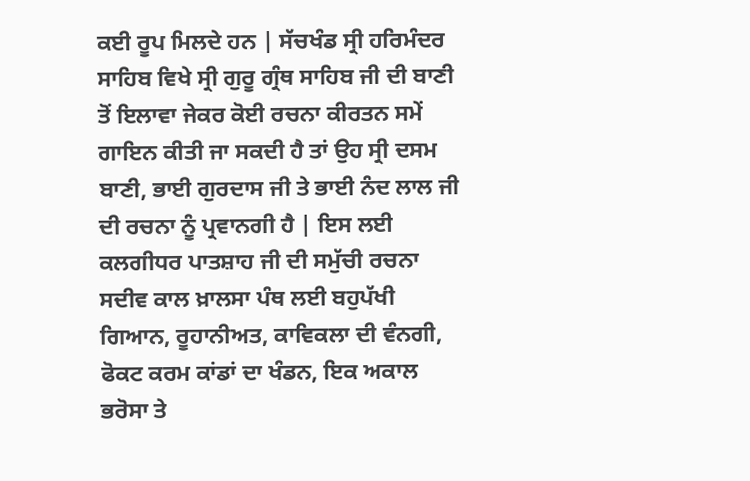ਕਈ ਰੂਪ ਮਿਲਦੇ ਹਨ | ਸੱਚਖੰਡ ਸ੍ਰੀ ਹਰਿਮੰਦਰ ਸਾਹਿਬ ਵਿਖੇ ਸ੍ਰੀ ਗੁਰੂ ਗ੍ਰੰਥ ਸਾਹਿਬ ਜੀ ਦੀ ਬਾਣੀ ਤੋਂ ਇਲਾਵਾ ਜੇਕਰ ਕੋਈ ਰਚਨਾ ਕੀਰਤਨ ਸਮੇਂ ਗਾਇਨ ਕੀਤੀ ਜਾ ਸਕਦੀ ਹੈ ਤਾਂ ਉਹ ਸ੍ਰੀ ਦਸਮ ਬਾਣੀ, ਭਾਈ ਗੁਰਦਾਸ ਜੀ ਤੇ ਭਾਈ ਨੰਦ ਲਾਲ ਜੀ ਦੀ ਰਚਨਾ ਨੂੰ ਪ੍ਰਵਾਨਗੀ ਹੈ | ਇਸ ਲਈ ਕਲਗੀਧਰ ਪਾਤਸ਼ਾਹ ਜੀ ਦੀ ਸਮੁੱਚੀ ਰਚਨਾ ਸਦੀਵ ਕਾਲ ਖ਼ਾਲਸਾ ਪੰਥ ਲਈ ਬਹੁਪੱਖੀ ਗਿਆਨ, ਰੂਹਾਨੀਅਤ, ਕਾਵਿਕਲਾ ਦੀ ਵੰਨਗੀ, ਫੋਕਟ ਕਰਮ ਕਾਂਡਾਂ ਦਾ ਖੰਡਨ, ਇਕ ਅਕਾਲ ਭਰੋਸਾ ਤੇ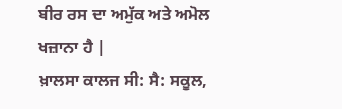ਬੀਰ ਰਸ ਦਾ ਅਮੁੱਕ ਅਤੇ ਅਮੋਲ ਖਜ਼ਾਨਾ ਹੈ |
ਖ਼ਾਲਸਾ ਕਾਲਜ ਸੀ: ਸੈ: ਸਕੂਲ,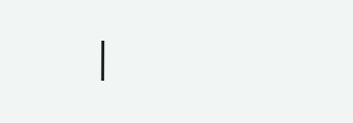|